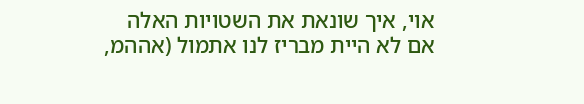אוי, איך שונאת את השטויות האלה
אם לא היית מבריז לנו אתמול (אההמ,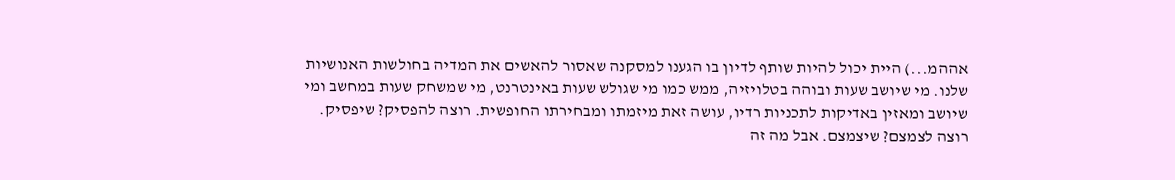אההמ...) היית יכול להיות שותף לדיון בו הגענו למסקנה שאסור להאשים את המדיה בחולשות האנושיות שלנו. מי שיושב שעות ובוהה בטלויזיה, ממש כמו מי שגולש שעות באינטרנט, מי שמשחק שעות במחשב ומי שיושב ומאזין באדיקות לתכניות רדיו, עושה זאת מיזמתו ומבחירתו החופשית. רוצה להפסיק? שיפסיק. רוצה לצמצם? שיצמצם. אבל מה זה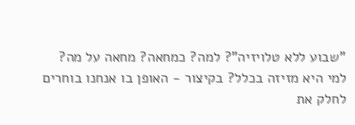"שבוע ללא טלויזיה"? למה? כמחאה? מחאה על מה? למי היא מזיזה בכלל? בקיצור - האופן בו אנחנו בוחרים לחלק את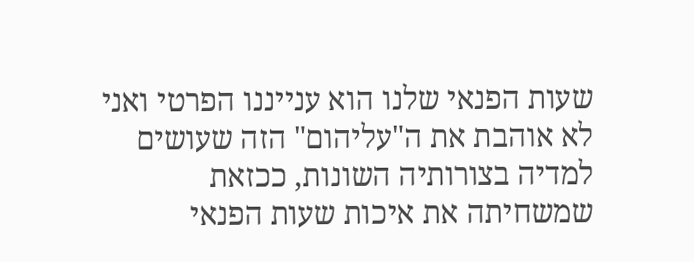שעות הפנאי שלנו הוא ענייננו הפרטי ואני לא אוהבת את ה"עליהום" הזה שעושים למדיה בצורותיה השונות, ככזאת שמשחיתה את איכות שעות הפנאי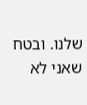שלנו. ובטח שאני לא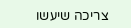צריכה שיעשו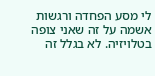לי מסע הפחדה ורגשות אשמה על זה שאני צופה בטלויזיה. לא בגלל זה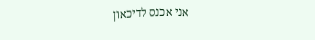אני אכנס לדיכאון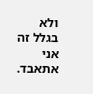ולא בגלל זה אני אתאבד.